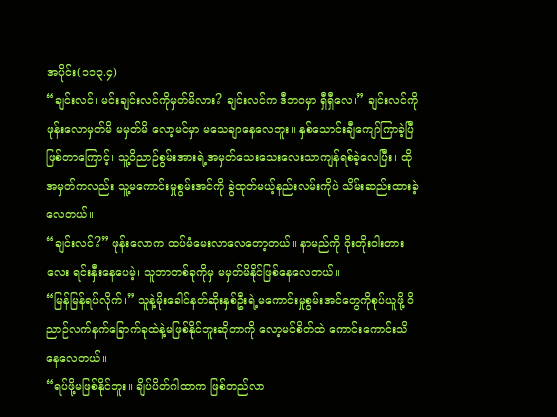အပိုင်း(၁၁၃.၄)
“ချင်းလင်၊ မင်းချင်းလင်ကိုမှတ်မိလား? ချင်းလင်က ဒီဘဝမှာ ရှီရှီလေ၊” ချင်းလင်ကို ဖုန်းလောမှတ်မိ မမှတ်မိ လော့မင်မှာ မသေချာနေလေဘူး။ နှစ်သောင်းချီကျော်ကြာခဲ့ပြီဖြစ်တာကြောင့်၊ သူ့ဝိညာဉ်စွမ်းအားရဲ့အမှတ်သေးသေးလေးသာကျန်ရစ်ခဲ့လေပြီး၊ ထိုအမှတ်ကလည်း သူ့မကောင်းမှုစွမ်းအင်ကို ခွဲထုတ်မယ့်နည်းလမ်းကိုပဲ သိမ်းဆည်းထားခဲ့လေတယ်။
“ချင်းလင်?” ဖုန်းလောက ထပ်မံမေးလာလေတော့တယ်။ နာမည်ကို ဝိုးတိုးဝါးတားလေး ရင်းနှီးနေပေမဲ့၊ သူဘာတစ်ခုကိုမှ မမှတ်မိနိုင်ဖြစ်နေလေတယ်။
“မြန်မြန်ရပ်လိုက်၊” သူနဲ့မိုးခေါင်နတ်ဆိုးနှစ်ဦးရဲ့မကောင်းမှုစွမ်းအင်တွေကိုစုပ်ယူဖို့ ဝိညာဉ်လက်နက်ခြောက်ခုထဲနဲ့မဖြစ်နိုင်ဘူးဆိုတာကို လော့မင်စိတ်ထဲ ကောင်းကောင်းသိနေလေတယ်။
“ရပ်ဖို့မဖြစ်နိုင်ဘူး။ ချိပ်ပိတ်ဂါထာက ဖြစ်တည်လာ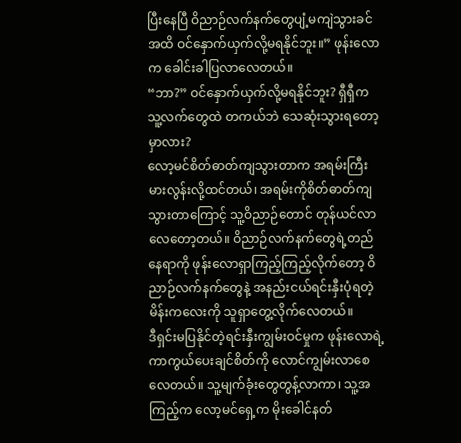ပြီးနေပြီ ဝိညာဉ်လက်နက်တွေပျံ့မကျဲသွားခင်အထိ ဝင်နှောက်ယှက်လို့မရနိုင်ဘူး။” ဖုန်းလောက ခေါင်းခါပြလာလေတယ်။
“ဘာ?” ဝင်နှောက်ယှက်လို့မရနိုင်ဘူး? ရှီရှီက သူ့လက်တွေထဲ တကယ်ဘဲ သေဆုံးသွားရတော့မှာလား?
လော့မင်စိတ်ဓာတ်ကျသွားတာက အရမ်းကြီးမားလွန်းလို့ထင်တယ်၊ အရမ်းကိုစိတ်ဓာတ်ကျသွားတာကြောင့် သူ့ဝိညာဉ်တောင် တုန်ယင်လာလေတော့တယ်။ ဝိညာဉ်လက်နက်တွေရဲ့တည်နေရာကို ဖုန်းလောရှာကြည့်ကြည့်လိုက်တော့ ဝိညာဉ်လက်နက်တွေနဲ့ အနည်းငယ်ရင်းနှီးပုံရတဲ့ မိန်းကလေးကို သူရှာတွေ့လိုက်လေတယ်။
ဒီရှင်းမပြနိုင်တဲ့ရင်းနှီးကျွမ်းဝင်မှုက ဖုန်းလောရဲ့ကာကွယ်ပေးချင်စိတ်ကို လောင်ကျွမ်းလာစေလေတယ်။ သူ့မျက်ခုံးတွေတွန့်လာကာ၊ သူ့အကြည့်က လော့မင်ရှေ့က မိုးခေါင်နတ်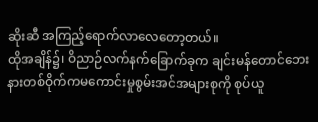ဆိုးဆီ အကြည့်ရောက်လာလေတော့တယ်။
ထိုအချိန်၌၊ ဝိညာဉ်လက်နက်ခြောက်ခုက ချင်းမန်တောင်ဘေးနားတစ်ဝိုက်ကမကောင်းမှုစွမ်းအင်အများစုကို စုပ်ယူ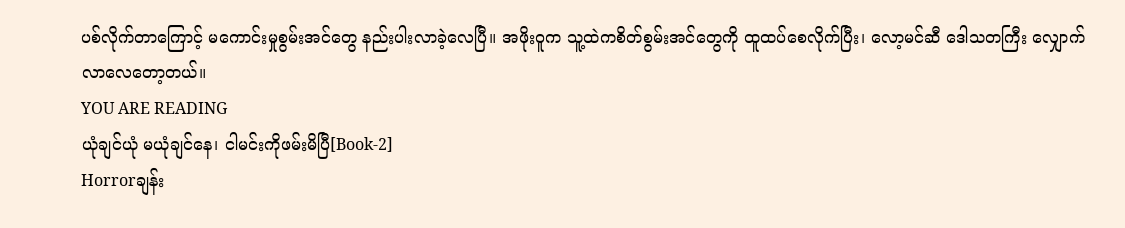ပစ်လိုက်တာကြောင့် မကောင်းမှုစွမ်းအင်တွေ နည်းပါးလာခဲ့လေပြီ။ အဖိုးဝူက သူ့ထဲကစိတ်စွမ်းအင်တွေကို ထူထပ်စေလိုက်ပြီး၊ လော့မင်ဆီ ဒေါသတကြီး လျှောက်လာလေတော့တယ်။
YOU ARE READING
ယုံချင်ယုံ မယုံချင်နေ၊ ငါမင်းကိုဖမ်းမိပြီ[Book-2]
Horrorချန်း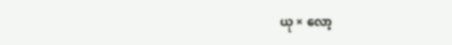ယု × လော့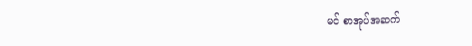မင် စာအုပ်အဆက်